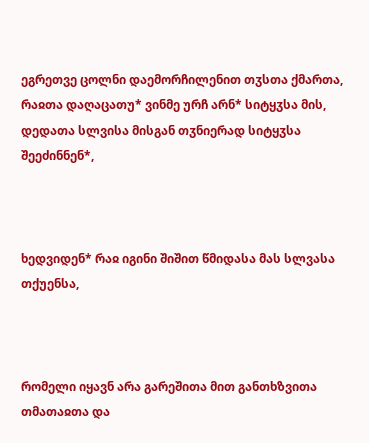ეგრეთვე ცოლნი დაემორჩილენით თჳსთა ქმართა, რაჲთა დაღაცათუ* ვინმე ურჩ არნ* სიტყჳსა მის, დედათა სლვისა მისგან თჳნიერად სიტყჳსა შეეძინნენ*,



ხედვიდენ* რაჲ იგინი შიშით წმიდასა მას სლვასა თქუენსა,



რომელი იყავნ არა გარეშითა მით განთხზვითა თმათაჲთა და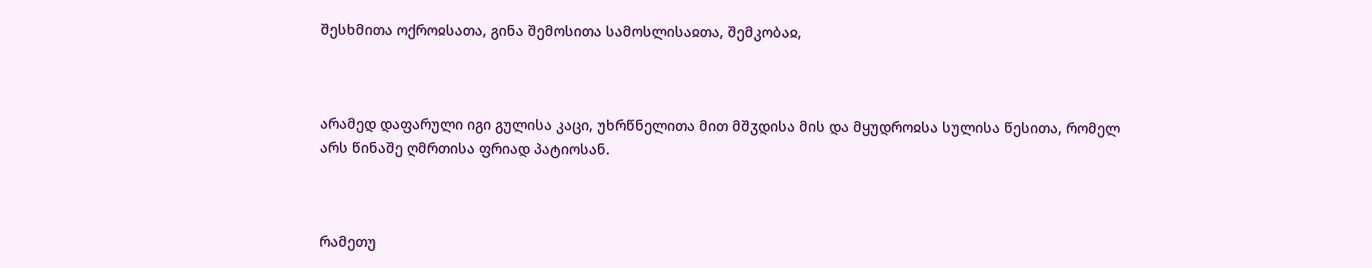შესხმითა ოქროჲსათა, გინა შემოსითა სამოსლისაჲთა, შემკობაჲ,



არამედ დაფარული იგი გულისა კაცი, უხრწნელითა მით მშჳდისა მის და მყუდროჲსა სულისა წესითა, რომელ არს წინაშე ღმრთისა ფრიად პატიოსან.



რამეთუ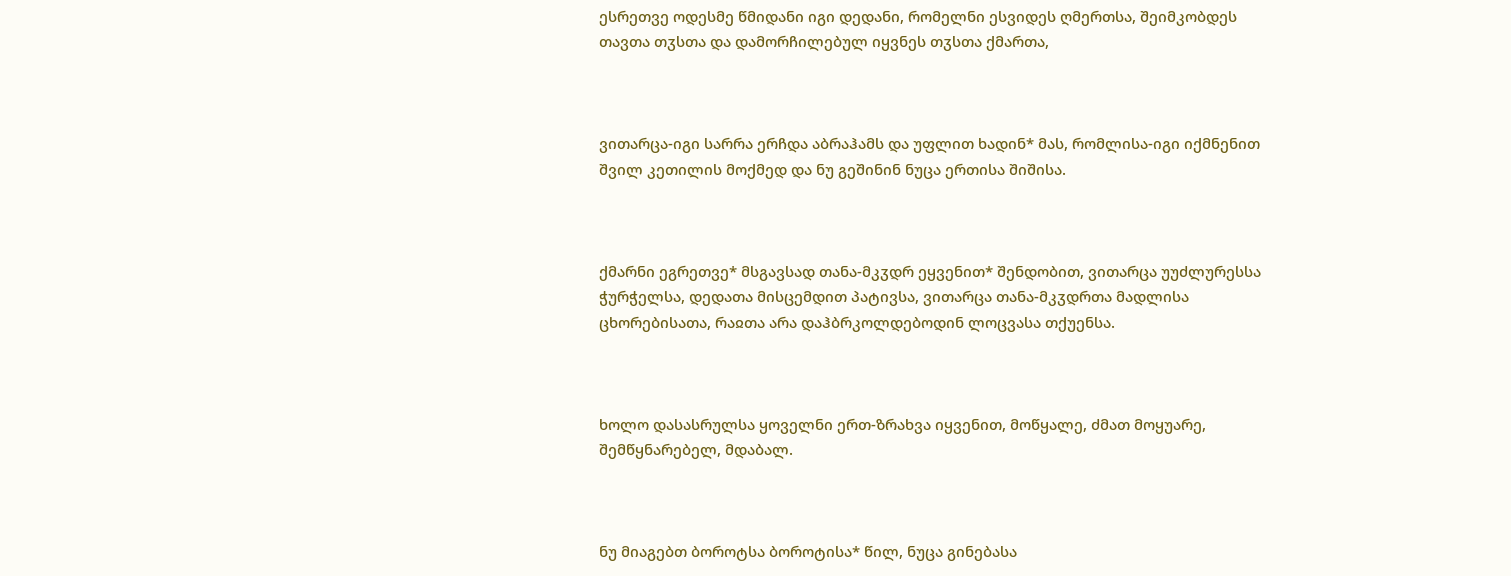ესრეთვე ოდესმე წმიდანი იგი დედანი, რომელნი ესვიდეს ღმერთსა, შეიმკობდეს თავთა თჳსთა და დამორჩილებულ იყვნეს თჳსთა ქმართა,



ვითარცა-იგი სარრა ერჩდა აბრაჰამს და უფლით ხადინ* მას, რომლისა-იგი იქმნენით შვილ კეთილის მოქმედ და ნუ გეშინინ ნუცა ერთისა შიშისა.



ქმარნი ეგრეთვე* მსგავსად თანა-მკჳდრ ეყვენით* შენდობით, ვითარცა უუძლურესსა ჭურჭელსა, დედათა მისცემდით პატივსა, ვითარცა თანა-მკჳდრთა მადლისა ცხორებისათა, რაჲთა არა დაჰბრკოლდებოდინ ლოცვასა თქუენსა.



ხოლო დასასრულსა ყოველნი ერთ-ზრახვა იყვენით, მოწყალე, ძმათ მოყუარე, შემწყნარებელ, მდაბალ.



ნუ მიაგებთ ბოროტსა ბოროტისა* წილ, ნუცა გინებასა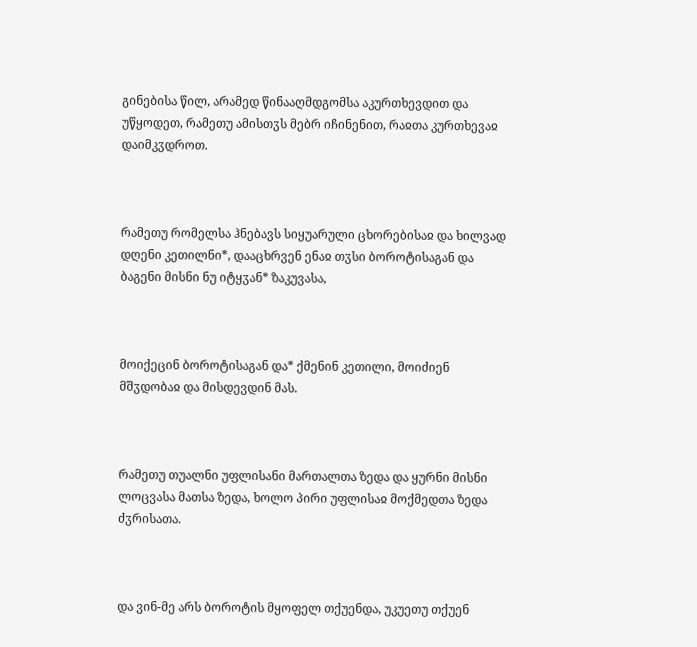გინებისა წილ, არამედ წინააღმდგომსა აკურთხევდით და უწყოდეთ, რამეთუ ამისთჳს მებრ იჩინენით, რაჲთა კურთხევაჲ დაიმკჳდროთ.



რამეთუ რომელსა ჰნებავს სიყუარული ცხორებისაჲ და ხილვად დღენი კეთილნი*, დააცხრვენ ენაჲ თჳსი ბოროტისაგან და ბაგენი მისნი ნუ იტყჳან* ზაკუვასა,



მოიქეცინ ბოროტისაგან და* ქმენინ კეთილი, მოიძიენ მშჳდობაჲ და მისდევდინ მას.



რამეთუ თუალნი უფლისანი მართალთა ზედა და ყურნი მისნი ლოცვასა მათსა ზედა, ხოლო პირი უფლისაჲ მოქმედთა ზედა ძჳრისათა.



და ვინ-მე არს ბოროტის მყოფელ თქუენდა, უკუეთუ თქუენ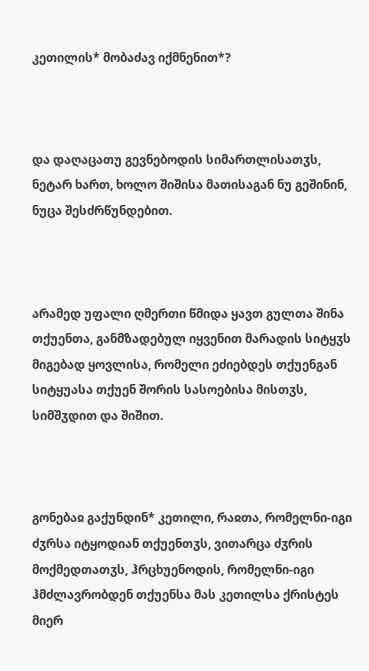კეთილის* მობაძავ იქმნენით*?



და დაღაცათუ გევნებოდის სიმართლისათჳს, ნეტარ ხართ, ხოლო შიშისა მათისაგან ნუ გეშინინ, ნუცა შესძრწუნდებით.



არამედ უფალი ღმერთი წმიდა ყავთ გულთა შინა თქუენთა, განმზადებულ იყვენით მარადის სიტყჳს მიგებად ყოვლისა, რომელი ეძიებდეს თქუენგან სიტყუასა თქუენ შორის სასოებისა მისთჳს, სიმშჳდით და შიშით.



გონებაჲ გაქუნდინ* კეთილი, რაჲთა, რომელნი-იგი ძჳრსა იტყოდიან თქუენთჳს, ვითარცა ძჳრის მოქმედთათჳს, ჰრცხუენოდის, რომელნი-იგი ჰმძლავრობდენ თქუენსა მას კეთილსა ქრისტეს მიერ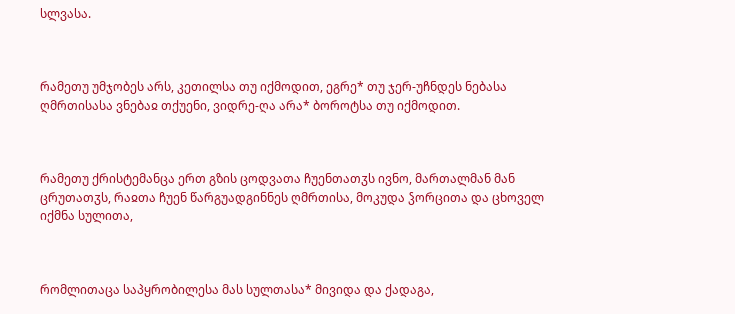სლვასა.



რამეთუ უმჯობეს არს, კეთილსა თუ იქმოდით, ეგრე* თუ ჯერ-უჩნდეს ნებასა ღმრთისასა ვნებაჲ თქუენი, ვიდრე-ღა არა* ბოროტსა თუ იქმოდით.



რამეთუ ქრისტემანცა ერთ გზის ცოდვათა ჩუენთათჳს ივნო, მართალმან მან ცრუთათჳს, რაჲთა ჩუენ წარგუადგინნეს ღმრთისა, მოკუდა ჴორცითა და ცხოველ იქმნა სულითა,



რომლითაცა საპყრობილესა მას სულთასა* მივიდა და ქადაგა,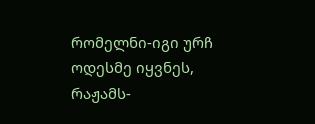რომელნი-იგი ურჩ ოდესმე იყვნეს, რაჟამს-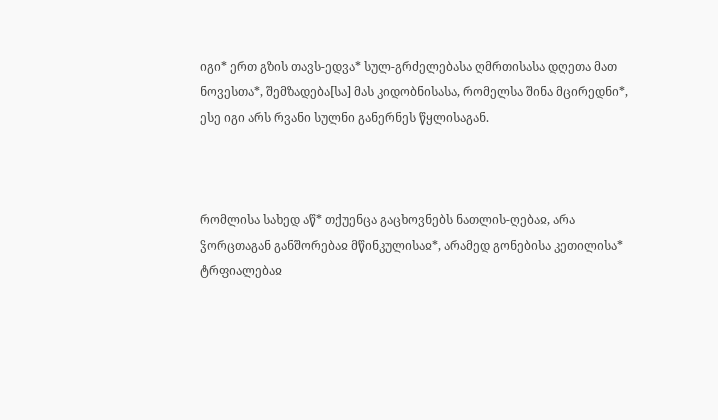იგი* ერთ გზის თავს-ედვა* სულ-გრძელებასა ღმრთისასა დღეთა მათ ნოვესთა*, შემზადება[სა] მას კიდობნისასა, რომელსა შინა მცირედნი*, ესე იგი არს რვანი სულნი განერნეს წყლისაგან.



რომლისა სახედ აწ* თქუენცა გაცხოვნებს ნათლის-ღებაჲ, არა ჴორცთაგან განშორებაჲ მწინკულისაჲ*, არამედ გონებისა კეთილისა* ტრფიალებაჲ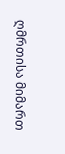ღმრთისა მიმართ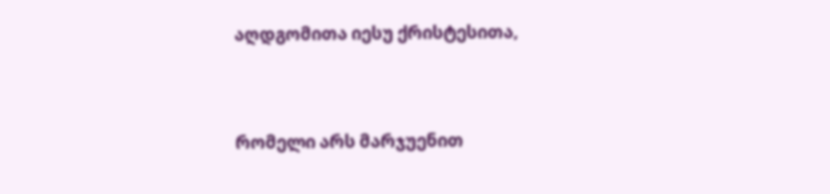აღდგომითა იესუ ქრისტესითა,



რომელი არს მარჯუენით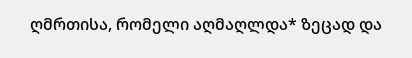ღმრთისა, რომელი აღმაღლდა* ზეცად და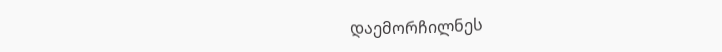დაემორჩილნეს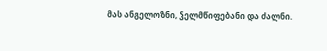მას ანგელოზნი, ჴელმწიფებანი და ძალნი.